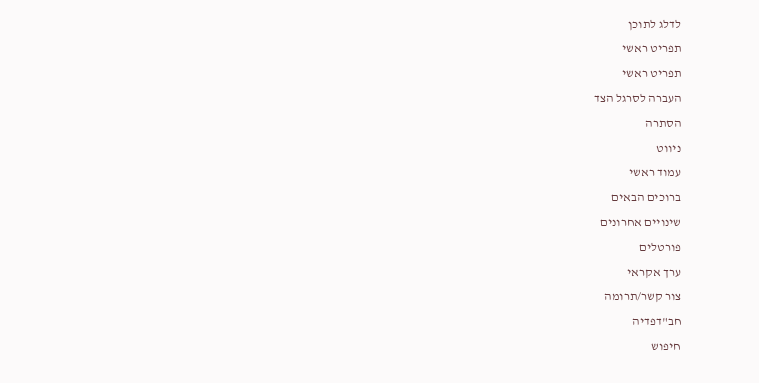לדלג לתוכן
תפריט ראשי
תפריט ראשי
העברה לסרגל הצד
הסתרה
ניווט
עמוד ראשי
ברוכים הבאים
שינויים אחרונים
פורטלים
ערך אקראי
צור קשר/תרומה
חב"דפדיה
חיפוש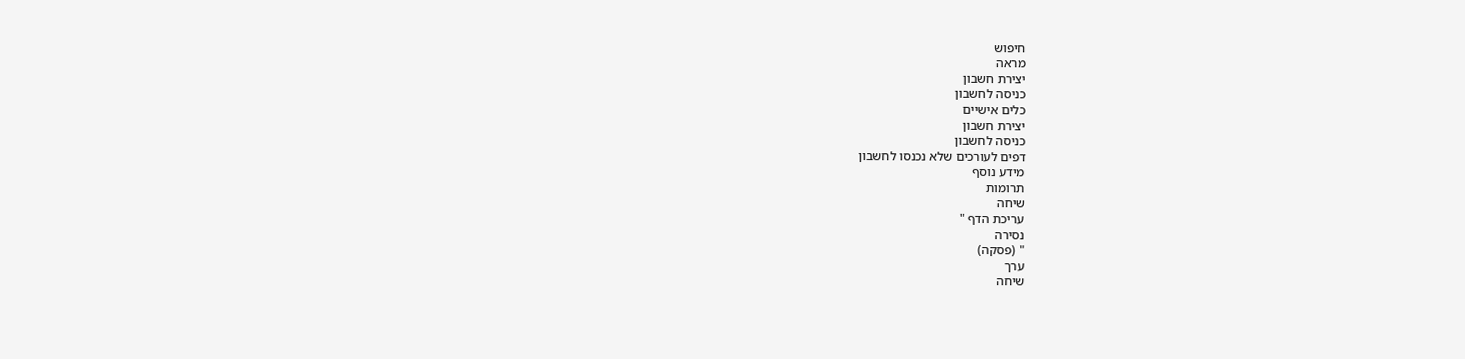חיפוש
מראה
יצירת חשבון
כניסה לחשבון
כלים אישיים
יצירת חשבון
כניסה לחשבון
דפים לעורכים שלא נכנסו לחשבון
מידע נוסף
תרומות
שיחה
עריכת הדף "
נסירה
" (פסקה)
ערך
שיחה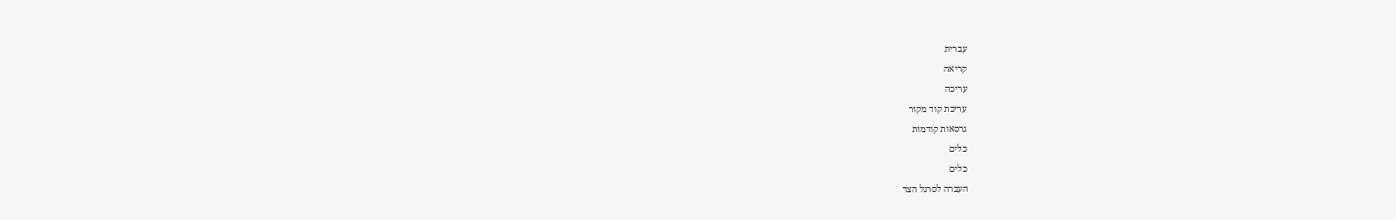עברית
קריאה
עריכה
עריכת קוד מקור
גרסאות קודמות
כלים
כלים
העברה לסרגל הצד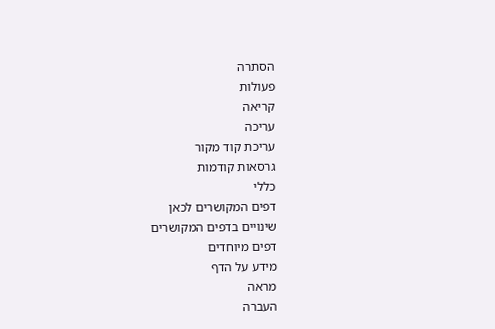הסתרה
פעולות
קריאה
עריכה
עריכת קוד מקור
גרסאות קודמות
כללי
דפים המקושרים לכאן
שינויים בדפים המקושרים
דפים מיוחדים
מידע על הדף
מראה
העברה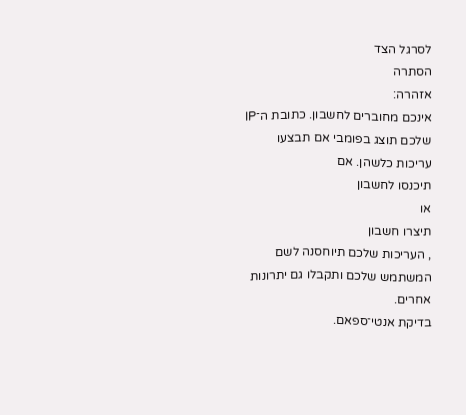לסרגל הצד
הסתרה
אזהרה:
אינכם מחוברים לחשבון. כתובת ה־IP שלכם תוצג בפומבי אם תבצעו עריכות כלשהן. אם
תיכנסו לחשבון
או
תיצרו חשבון
, העריכות שלכם תיוחסנה לשם המשתמש שלכם ותקבלו גם יתרונות אחרים.
בדיקת אנטי־ספאם.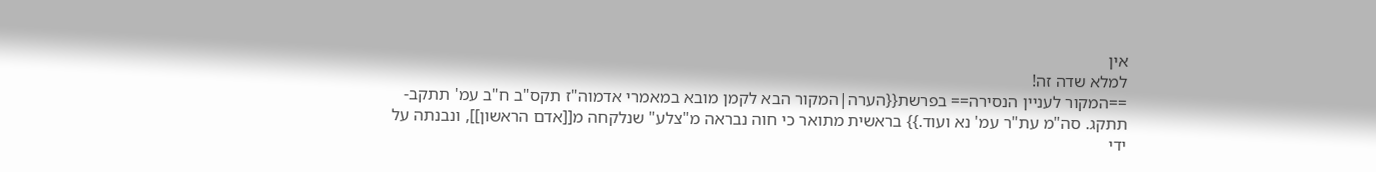אין
למלא שדה זה!
==המקור לעניין הנסירה== בפרשת{{הערה|המקור הבא לקמן מובא במאמרי אדמוה"ז תקס"ב ח"ב עמ' תתקב-תתקג. סה"מ עת"ר עמ' נא ועוד.}} בראשית מתואר כי חוה נבראה מ"צלע" שנלקחה מ[[אדם הראשון]], ונבנתה על ידי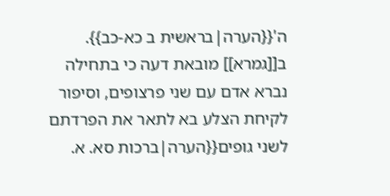ה'{{הערה|בראשית ב כא-כב}}. ב[[גמרא]] מובאת דעה כי בתחילה נברא אדם עם שני פרצופים, וסיפור לקיחת הצלע בא לתאר את הפרדתם לשני גופים{{הערה|ברכות סא. א.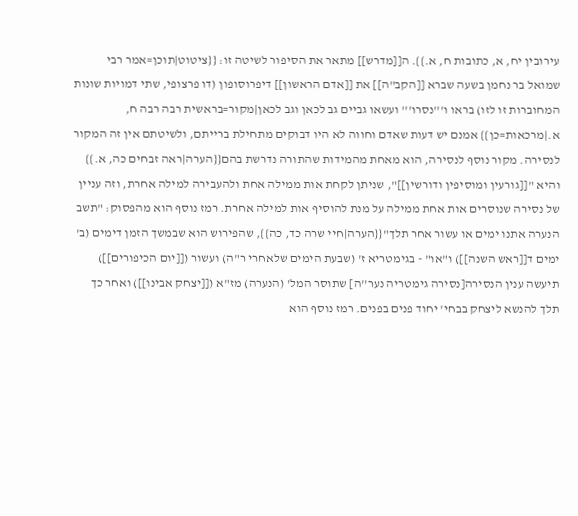עירובין יח, א, כתובות ח, א.}}. ה[[מדרש]] מתאר את הסיפור לשיטה זו: {{ציטוט|תוכן=אמר רבי שמואל בר נחמן בשעה שברא [[הקב"ה]] את [[אדם הראשון]] דיפרוסופון (דו פרצופי, שתי דמויות שונות המחוברות זו לזו) בראו ו'''נסרו''' ועשאו גביים גב לכאן וגב לכאן|מקור=בראשית רבה רבה ח, א.|מרכאות=כן}} אמנם יש דעות שאדם וחווה לא היו דבוקים מתחילת ברייתם, ולשיטתם אין זה המקור לנסירה. מקור נוסף לנסירה, הוא מאחת מהמידות שהתורה נדרשת בהם{{הערה|ראה זבחים כה, א.}} והיא "[[גורעין ומוסיפין ודורשין]]", שניתן לקחת אות ממילה אחת ולהעבירה למילה אחרת, וזה עניין של נסירה שנוסרים אות אחת ממילה על מנת להוסיף אות למילה אחרת. רמז נוסף הוא מהפסוק: "תשב הנערה אתנו ימים או עשור אחר תלך"{{הערה|חיי שרה כד, כה}}, שהפירוש הוא שבמשך הזמן דימים (ב' ימים ד[[ראש השנה]]) ו"או" - בגימטריא ז' (שבעת הימים שלאחרי ר"ה) ועשור ([[יום הכיפורים]]) תיעשה ענין הנסירה[נסירה גימטריה נער''ה] שתוסר המל' (הנערה) מז"א ([[יצחק אבינו]]) ואחר כך תלך להנשא ליצחק בבחי' יחוד פנים בפנים. רמז נוסף הוא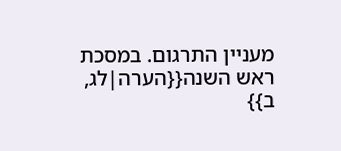מעניין התרגום. במסכת ראש השנה{{הערה|לג, ב}}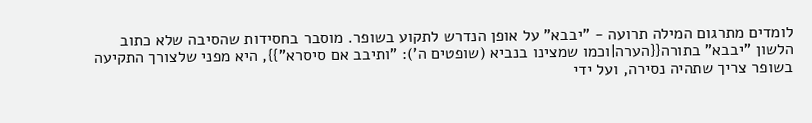לומדים מתרגום המילה תרועה - "יבבא" על אופן הנדרש לתקוע בשופר. מוסבר בחסידות שהסיבה שלא כתוב הלשון "יבבא" בתורה{{הערה|וכמו שמצינו בנביא (שופטים ה'): "ותיבב אם סיסרא"}}, היא מפני שלצורך התקיעה בשופר צריך שתהיה נסירה, ועל ידי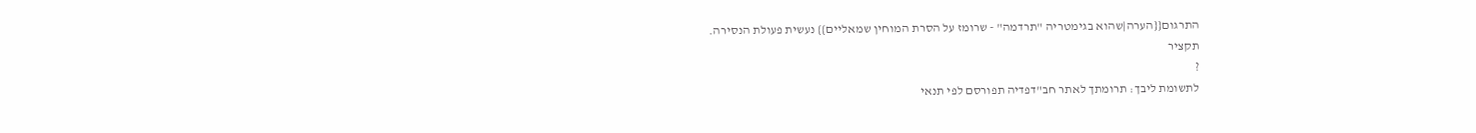התרגום{{הערה|שהוא בגימטריה "תרדמה" - שרומז על הסרת המוחין שמאליים}} נעשית פעולת הנסירה.
תקציר
?
לתשומת ליבך: תרומתך לאתר חב"דפדיה תפורסם לפי תנאי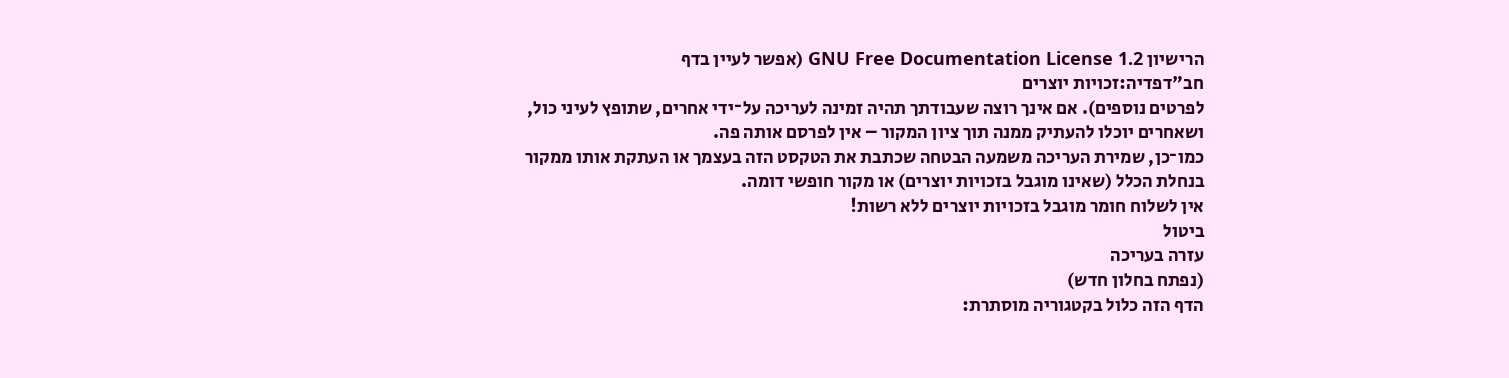הרישיון GNU Free Documentation License 1.2 (אפשר לעיין בדף
חב"דפדיה:זכויות יוצרים
לפרטים נוספים). אם אינך רוצה שעבודתך תהיה זמינה לעריכה על־ידי אחרים, שתופץ לעיני כול, ושאחרים יוכלו להעתיק ממנה תוך ציון המקור – אין לפרסם אותה פה.
כמו־כן, שמירת העריכה משמעה הבטחה שכתבת את הטקסט הזה בעצמך או העתקת אותו ממקור בנחלת הכלל (שאינו מוגבל בזכויות יוצרים) או מקור חופשי דומה.
אין לשלוח חומר מוגבל בזכויות יוצרים ללא רשות!
ביטול
עזרה בעריכה
(נפתח בחלון חדש)
הדף הזה כלול בקטגוריה מוסתרת: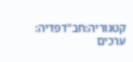קטגוריה:חב"דפדיה: ערכים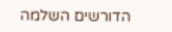הדורשים השלמה